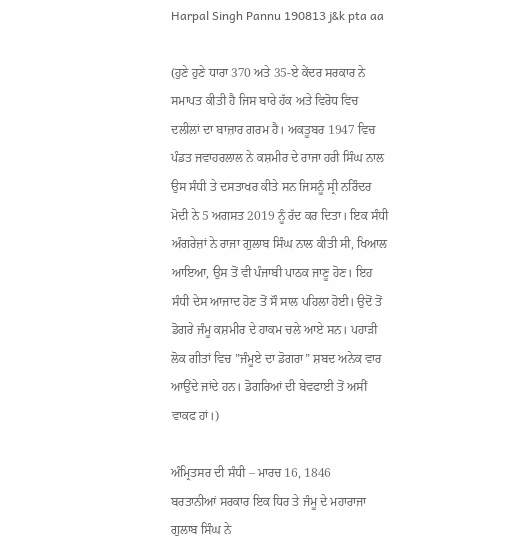Harpal Singh Pannu 190813 j&k pta aa

(ਹੁਣੇ ਹੁਣੇ ਧਾਰਾ 370 ਅਤੇ 35-ਏ ਕੇਂਦਰ ਸਰਕਾਰ ਨੇ ਸਮਾਪਤ ਕੀਤੀ ਹੈ ਜਿਸ ਬਾਰੇ ਹੱਕ ਅਤੇ ਵਿਰੋਧ ਵਿਚ ਦਲੀਲਾਂ ਦਾ ਬਾਜ਼ਾਰ ਗਰਮ ਹੈ। ਅਕਤੂਬਰ 1947 ਵਿਚ ਪੰਡਤ ਜਵਾਹਰਲਾਲ ਨੇ ਕਸ਼ਮੀਰ ਦੇ ਰਾਜਾ ਹਰੀ ਸਿੰਘ ਨਾਲ ਉਸ ਸੰਧੀ ਤੇ ਦਸਤਾਖਰ ਕੀਤੇ ਸਨ ਜਿਸਨੂੰ ਸ੍ਰੀ ਨਰਿੰਦਰ ਮੋਦੀ ਨੇ 5 ਅਗਸਤ 2019 ਨੂੰ ਰੱਦ ਕਰ ਦਿਤਾ। ਇਕ ਸੰਧੀ ਅੰਗਰੇਜ਼ਾਂ ਨੇ ਰਾਜਾ ਗੁਲਾਬ ਸਿੰਘ ਨਾਲ ਕੀਤੀ ਸੀ, ਖਿਆਲ ਆਇਆ, ਉਸ ਤੋਂ ਵੀ ਪੰਜਾਬੀ ਪਾਠਕ ਜਾਣੂ ਹੋਣ। ਇਹ ਸੰਧੀ ਦੇਸ ਆਜਾਦ ਹੋਣ ਤੋਂ ਸੌ ਸਾਲ ਪਹਿਲਾ ਹੋਈ। ਉਦੋਂ ਤੋਂ ਡੋਗਰੇ ਜੰਮੂ ਕਸ਼ਮੀਰ ਦੇ ਹਾਕਮ ਚਲੇ ਆਏ ਸਨ। ਪਹਾੜੀ ਲੋਕ ਗੀਤਾਂ ਵਿਚ ”ਜੰਮੂਏ ਦਾ ਡੋਗਰਾ” ਸ਼ਬਦ ਅਨੇਕ ਵਾਰ ਆਉਂਦੇ ਜਾਂਦੇ ਹਨ। ਡੋਗਰਿਆਂ ਦੀ ਬੇਵਫਾਈ ਤੋਂ ਅਸੀਂ ਵਾਕਫ ਹਾਂ।)

ਅੰਮ੍ਰਿਤਸਰ ਦੀ ਸੰਧੀ – ਮਾਰਚ 16, 1846
ਬਰਤਾਨੀਆਂ ਸਰਕਾਰ ਇਕ ਧਿਰ ਤੇ ਜੰਮੂ ਦੇ ਮਹਾਰਾਜਾ ਗੁਲਾਬ ਸਿੰਘ ਨੇ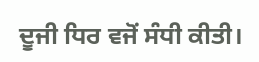ਦੂਜੀ ਧਿਰ ਵਜੋਂ ਸੰਧੀ ਕੀਤੀ।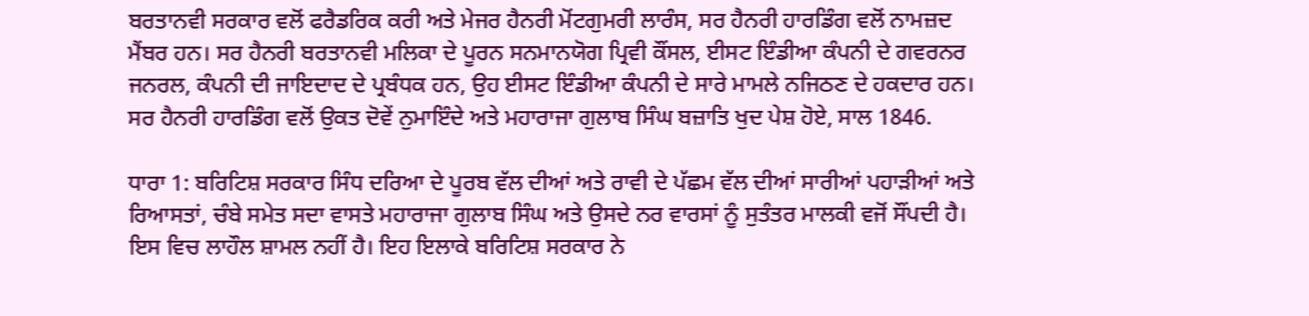ਬਰਤਾਨਵੀ ਸਰਕਾਰ ਵਲੋਂ ਫਰੈਡਰਿਕ ਕਰੀ ਅਤੇ ਮੇਜਰ ਹੈਨਰੀ ਮੋਂਟਗੁਮਰੀ ਲਾਰੰਸ, ਸਰ ਹੈਨਰੀ ਹਾਰਡਿੰਗ ਵਲੋਂ ਨਾਮਜ਼ਦ ਮੈਂਬਰ ਹਨ। ਸਰ ਹੈਨਰੀ ਬਰਤਾਨਵੀ ਮਲਿਕਾ ਦੇ ਪੂਰਨ ਸਨਮਾਨਯੋਗ ਪ੍ਰਿਵੀ ਕੌਂਸਲ, ਈਸਟ ਇੰਡੀਆ ਕੰਪਨੀ ਦੇ ਗਵਰਨਰ ਜਨਰਲ, ਕੰਪਨੀ ਦੀ ਜਾਇਦਾਦ ਦੇ ਪ੍ਰਬੰਧਕ ਹਨ, ਉਹ ਈਸਟ ਇੰਡੀਆ ਕੰਪਨੀ ਦੇ ਸਾਰੇ ਮਾਮਲੇ ਨਜਿਠਣ ਦੇ ਹਕਦਾਰ ਹਨ। ਸਰ ਹੈਨਰੀ ਹਾਰਡਿੰਗ ਵਲੋਂ ਉਕਤ ਦੋਵੇਂ ਨੁਮਾਇੰਦੇ ਅਤੇ ਮਹਾਰਾਜਾ ਗੁਲਾਬ ਸਿੰਘ ਬਜ਼ਾਤਿ ਖੁਦ ਪੇਸ਼ ਹੋਏ, ਸਾਲ 1846.

ਧਾਰਾ 1: ਬਰਿਟਿਸ਼ ਸਰਕਾਰ ਸਿੰਧ ਦਰਿਆ ਦੇ ਪੂਰਬ ਵੱਲ ਦੀਆਂ ਅਤੇ ਰਾਵੀ ਦੇ ਪੱਛਮ ਵੱਲ ਦੀਆਂ ਸਾਰੀਆਂ ਪਹਾੜੀਆਂ ਅਤੇ ਰਿਆਸਤਾਂ, ਚੰਬੇ ਸਮੇਤ ਸਦਾ ਵਾਸਤੇ ਮਹਾਰਾਜਾ ਗੁਲਾਬ ਸਿੰਘ ਅਤੇ ਉਸਦੇ ਨਰ ਵਾਰਸਾਂ ਨੂੰ ਸੁਤੰਤਰ ਮਾਲਕੀ ਵਜੋਂ ਸੌਂਪਦੀ ਹੈ। ਇਸ ਵਿਚ ਲਾਹੌਲ ਸ਼ਾਮਲ ਨਹੀਂ ਹੈ। ਇਹ ਇਲਾਕੇ ਬਰਿਟਿਸ਼ ਸਰਕਾਰ ਨੇ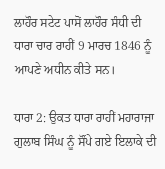ਲਾਹੌਰ ਸਟੇਟ ਪਾਸੋਂ ਲਾਹੌਰ ਸੰਧੀ ਦੀ ਧਾਰਾ ਚਾਰ ਰਾਹੀਂ 9 ਮਾਰਚ 1846 ਨੂੰ ਆਪਣੇ ਅਧੀਨ ਕੀਤੇ ਸਨ।

ਧਾਰਾ 2: ਉਕਤ ਧਾਰਾ ਰਾਹੀਂ ਮਹਾਰਾਜਾ ਗੁਲਾਬ ਸਿੰਘ ਨੂੰ ਸੌਂਪੇ ਗਏ ਇਲਾਕੇ ਦੀ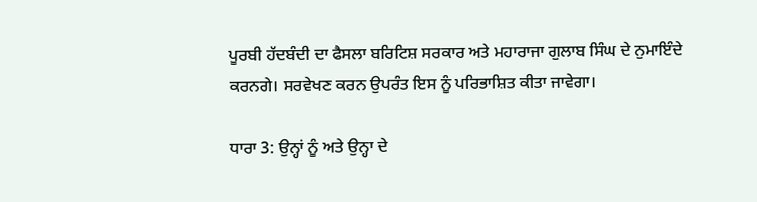ਪੂਰਬੀ ਹੱਦਬੰਦੀ ਦਾ ਫੈਸਲਾ ਬਰਿਟਿਸ਼ ਸਰਕਾਰ ਅਤੇ ਮਹਾਰਾਜਾ ਗੁਲਾਬ ਸਿੰਘ ਦੇ ਨੁਮਾਇੰਦੇ ਕਰਨਗੇ। ਸਰਵੇਖਣ ਕਰਨ ਉਪਰੰਤ ਇਸ ਨੂੰ ਪਰਿਭਾਸ਼ਿਤ ਕੀਤਾ ਜਾਵੇਗਾ।

ਧਾਰਾ 3: ਉਨ੍ਹਾਂ ਨੂੰ ਅਤੇ ਉਨ੍ਹਾ ਦੇ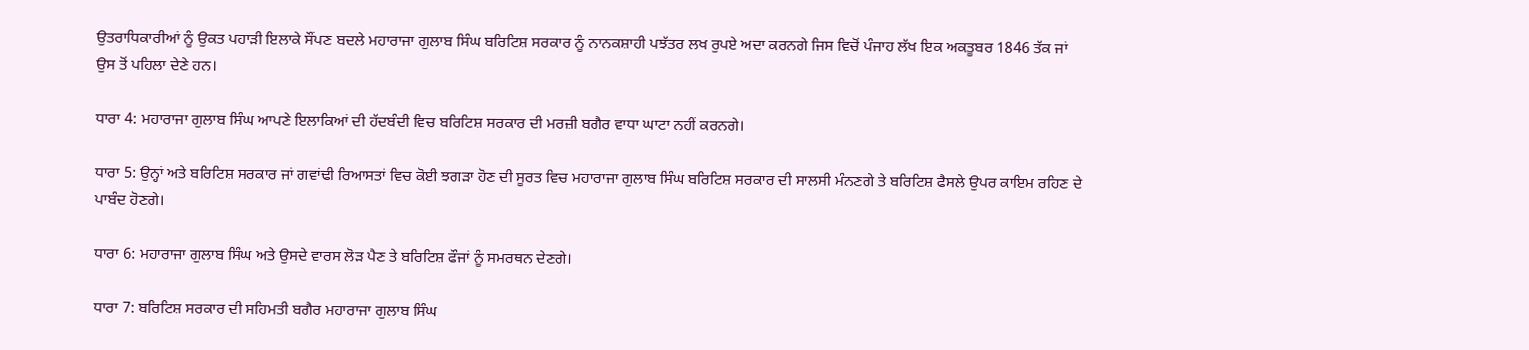ਉਤਰਾਧਿਕਾਰੀਆਂ ਨੂੰ ਉਕਤ ਪਹਾੜੀ ਇਲਾਕੇ ਸੌਂਪਣ ਬਦਲੇ ਮਹਾਰਾਜਾ ਗੁਲਾਬ ਸਿੰਘ ਬਰਿਟਿਸ਼ ਸਰਕਾਰ ਨੂੰ ਨਾਨਕਸ਼ਾਹੀ ਪਝੱਤਰ ਲਖ ਰੁਪਏ ਅਦਾ ਕਰਨਗੇ ਜਿਸ ਵਿਚੋਂ ਪੰਜਾਹ ਲੱਖ ਇਕ ਅਕਤੂਬਰ 1846 ਤੱਕ ਜਾਂ ਉਸ ਤੋਂ ਪਹਿਲਾ ਦੇਣੇ ਹਨ।

ਧਾਰਾ 4: ਮਹਾਰਾਜਾ ਗੁਲਾਬ ਸਿੰਘ ਆਪਣੇ ਇਲਾਕਿਆਂ ਦੀ ਹੱਦਬੰਦੀ ਵਿਚ ਬਰਿਟਿਸ਼ ਸਰਕਾਰ ਦੀ ਮਰਜ਼ੀ ਬਗੈਰ ਵਾਧਾ ਘਾਟਾ ਨਹੀਂ ਕਰਨਗੇ।

ਧਾਰਾ 5: ਉਨ੍ਹਾਂ ਅਤੇ ਬਰਿਟਿਸ਼ ਸਰਕਾਰ ਜਾਂ ਗਵਾਂਢੀ ਰਿਆਸਤਾਂ ਵਿਚ ਕੋਈ ਝਗੜਾ ਹੋਣ ਦੀ ਸੂਰਤ ਵਿਚ ਮਹਾਰਾਜਾ ਗੁਲਾਬ ਸਿੰਘ ਬਰਿਟਿਸ਼ ਸਰਕਾਰ ਦੀ ਸਾਲਸੀ ਮੰਨਣਗੇ ਤੇ ਬਰਿਟਿਸ਼ ਫੈਸਲੇ ਉਪਰ ਕਾਇਮ ਰਹਿਣ ਦੇ ਪਾਬੰਦ ਹੋਣਗੇ।

ਧਾਰਾ 6: ਮਹਾਰਾਜਾ ਗੁਲਾਬ ਸਿੰਘ ਅਤੇ ਉਸਦੇ ਵਾਰਸ ਲੋੜ ਪੈਣ ਤੇ ਬਰਿਟਿਸ਼ ਫੌਜਾਂ ਨੂੰ ਸਮਰਥਨ ਦੇਣਗੇ।

ਧਾਰਾ 7: ਬਰਿਟਿਸ਼ ਸਰਕਾਰ ਦੀ ਸਹਿਮਤੀ ਬਗੈਰ ਮਹਾਰਾਜਾ ਗੁਲਾਬ ਸਿੰਘ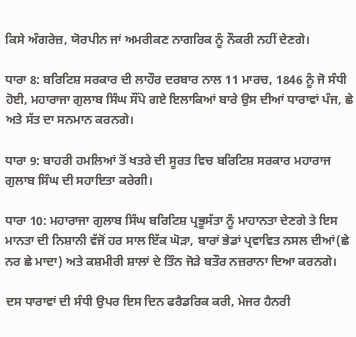ਕਿਸੇ ਅੰਗਰੇਜ਼, ਯੋਰਪੀਨ ਜਾਂ ਅਮਰੀਕਣ ਨਾਗਰਿਕ ਨੂੰ ਨੌਕਰੀ ਨਹੀਂ ਦੇਣਗੇ।

ਧਾਰਾ 8: ਬਰਿਟਿਸ਼ ਸਰਕਾਰ ਦੀ ਲਾਹੌਰ ਦਰਬਾਰ ਨਾਲ 11 ਮਾਰਚ, 1846 ਨੂੰ ਜੋ ਸੰਧੀ ਹੋਈ, ਮਹਾਰਾਜਾ ਗੁਲਾਬ ਸਿੰਘ ਸੌਂਪੇ ਗਏ ਇਲਾਕਿਆਂ ਬਾਰੇ ਉਸ ਦੀਆਂ ਧਾਰਾਵਾਂ ਪੰਜ, ਛੇ ਅਤੇ ਸੱਤ ਦਾ ਸਨਮਾਨ ਕਰਨਗੇ।

ਧਾਰਾ 9: ਬਾਹਰੀ ਹਮਲਿਆਂ ਤੋਂ ਖਤਰੇ ਦੀ ਸੂਰਤ ਵਿਚ ਬਰਿਟਿਸ਼ ਸਰਕਾਰ ਮਹਾਰਾਜ ਗੁਲਾਬ ਸਿੰਘ ਦੀ ਸਹਾਇਤਾ ਕਰੇਗੀ।

ਧਾਰਾ 10: ਮਹਾਰਾਜਾ ਗੁਲਾਬ ਸਿੰਘ ਬਰਿਟਿਸ਼ ਪ੍ਰਭੂਸੱਤਾ ਨੂੰ ਮਾਹਾਨਤਾ ਦੇਣਗੇ ਤੇ ਇਸ ਮਾਨਤਾ ਦੀ ਨਿਸ਼ਾਨੀ ਵੱਜੋਂ ਹਰ ਸਾਲ ਇੱਕ ਘੋੜਾ, ਬਾਰਾਂ ਭੇਡਾਂ ਪ੍ਰਵਾਵਿਤ ਨਸਲ ਦੀਆਂ(ਛੇ ਨਰ ਛੇ ਮਾਦਾ) ਅਤੇ ਕਸ਼ਮੀਰੀ ਸ਼ਾਲਾਂ ਦੇ ਤਿੰਨ ਜੋੜੇ ਬਤੌਰ ਨਜ਼ਰਾਨਾ ਦਿਆ ਕਰਨਗੇ।

ਦਸ ਧਾਰਾਵਾਂ ਦੀ ਸੰਧੀ ਉਪਰ ਇਸ ਦਿਨ ਫਰੈਡਰਿਕ ਕਰੀ, ਮੇਜਰ ਹੈਨਰੀ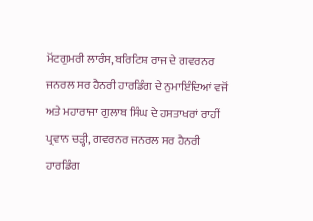ਮੋਂਟਗੁਮਰੀ ਲਾਰੰਸ, ਬਰਿਟਿਸ਼ ਰਾਜ ਦੇ ਗਵਰਨਰ ਜਨਰਲ ਸਰ ਹੈਨਰੀ ਹਾਰਡਿੰਗ ਦੇ ਨੁਮਾਇੰਦਿਆਂ ਵਜੋਂ ਅਤੇ ਮਹਾਰਾਜਾ ਗੁਲਾਬ ਸਿੰਘ ਦੇ ਹਸਤਾਖਰਾਂ ਰਾਹੀਂ ਪ੍ਰਵਾਨ ਚੜ੍ਹੀ, ਗਵਰਨਰ ਜਨਰਲ ਸਰ ਹੈਨਰੀ ਹਾਰਡਿੰਗ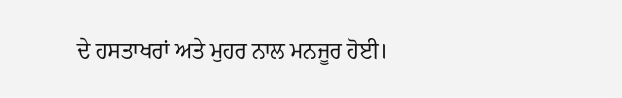ਦੇ ਹਸਤਾਖਰਾਂ ਅਤੇ ਮੁਹਰ ਨਾਲ ਮਨਜੂਰ ਹੋਈ।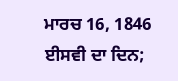ਮਾਰਚ 16, 1846 ਈਸਵੀ ਦਾ ਦਿਨ;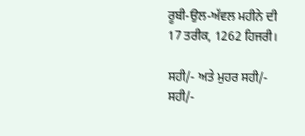ਰੂਬੀ-ਉਲ-ਅੱਵਲ ਮਹੀਨੇ ਦੀ 17 ਤਰੀਕ, 1262 ਹਿਜਰੀ।

ਸਹੀ/- ਅਤੇ ਮੁਹਰ ਸਹੀ/- ਸਹੀ/-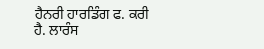ਹੈਨਰੀ ਹਾਰਡਿੰਗ ਫ. ਕਰੀ ਹੈ. ਲਾਰੰਸ